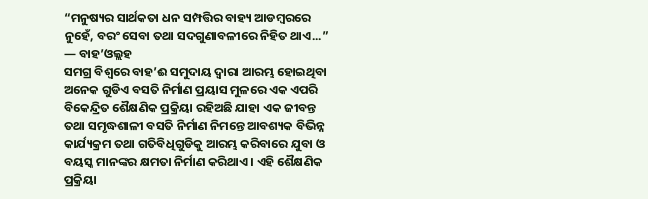“ମନୁଷ୍ୟର ସାର୍ଥକତା ଧନ ସମ୍ପତ୍ତିର ବାହ୍ୟ ଆଡମ୍ବରରେ ନୁହେଁ, ବରଂ ସେବା ତଥା ସଦଗୁଣାବଳୀରେ ନିହିତ ଥାଏ...”
— ବାହ’ଓଲ୍ଲହ
ସମଗ୍ର ବିଶ୍ୱରେ ବାହ’ଈ ସମୁଦାୟ ଦ୍ୱାରା ଆରମ୍ଭ ହୋଇଥିବା ଅନେକ ଗୁଡିଏ ବସତି ନିର୍ମାଣ ପ୍ରୟାସ ମୁଳରେ ଏକ ଏପରି ବିକେନ୍ଦ୍ରିତ ଶୈକ୍ଷଣିକ ପ୍ରକ୍ରିୟା ରହିଅଛି ଯାହା ଏକ ଜୀବନ୍ତ ତଥା ସମୃଦ୍ଧଶାଳୀ ବସତି ନିର୍ମାଣ ନିମନ୍ତେ ଆବଶ୍ୟକ ବିଭିନ୍ନ କାର୍ଯ୍ୟକ୍ରମ ତଥା ଗତିବିଧିଗୁଡିକୁ ଆରମ୍ଭ କରିବାରେ ଯୁବା ଓ ବୟସ୍କ ମାନଙ୍କର କ୍ଷମତା ନିର୍ମାଣ କରିଥାଏ । ଏହି ଶୈକ୍ଷଣିକ ପ୍ରକ୍ରିୟା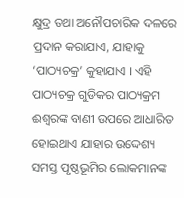କ୍ଷୁଦ୍ର ତଥା ଅନୌପଚାରିକ ଦଳରେ ପ୍ରଦାନ କରାଯାଏ, ଯାହାକୁ ‘ପାଠ୍ୟଚକ୍ର’ କୁହାଯାଏ । ଏହି ପାଠ୍ୟଚକ୍ର ଗୁଡିକର ପାଠ୍ୟକ୍ରମ ଈଶ୍ୱରଙ୍କ ବାଣୀ ଉପରେ ଆଧାରିତ ହୋଇଥାଏ ଯାହାର ଉଦ୍ଦେଶ୍ୟ ସମସ୍ତ ପୃଷ୍ଠଭୂମିର ଲୋକମାନଙ୍କ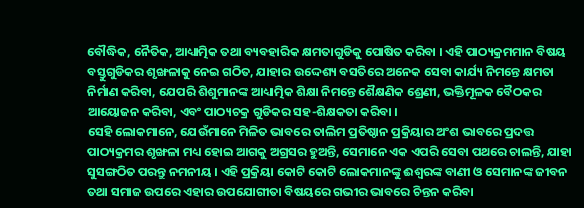ବୌଦ୍ଧିକ, ନୈତିକ, ଆଧ୍ୟାତ୍ମିକ ତଥା ବ୍ୟବହାରିକ କ୍ଷମତାଗୁଡିକୁ ପୋଷିତ କରିବା । ଏହି ପାଠ୍ୟକ୍ରମମାନ ବିଷୟ ବସ୍ତୁଗୁଡିକର ଶୃଙ୍ଖଳାକୁ ନେଇ ଗଠିତ, ଯାହାର ଉଦ୍ଦେଶ୍ୟ ବସତିରେ ଅନେକ ସେବା କାର୍ଯ୍ୟ ନିମନ୍ତେ କ୍ଷମତା ନିର୍ମାଣ କରିବା, ଯେପରି ଶିଶୁମାନଙ୍କ ଆଧ୍ୟାତ୍ମିକ ଶିକ୍ଷା ନିମନ୍ତେ ଶୈକ୍ଷଣିକ ଶ୍ରେଣୀ, ଭକ୍ତିମୂଳକ ବୈଠକର ଆୟୋଜନ କରିବା, ଏବଂ ପାଠ୍ୟଚକ୍ର ଗୁଡିକର ସହ-ଶିକ୍ଷକତା କରିବା ।
ସେହି ଲୋକମାନେ, ଯେଉଁମାନେ ମିଳିତ ଭାବରେ ତାଲିମ ପ୍ରତିଷ୍ଠାନ ପ୍ରକ୍ରିୟାର ଅଂଶ ଭାବରେ ପ୍ରଦତ୍ତ ପାଠ୍ୟକ୍ରମର ଶୃଙ୍ଖଳା ମଧ୍ୟ ହୋଇ ଆଗକୁ ଅଗ୍ରସର ହୁଅନ୍ତି, ସେମାନେ ଏକ ଏପରି ସେବା ପଥରେ ଚାଲନ୍ତି, ଯାହା ସୁସଙ୍ଗଠିତ ପରନ୍ତୁ ନମନୀୟ । ଏହି ପ୍ରକ୍ରିୟା କୋଟି କୋଟି ଲୋକମାନଙ୍କୁ ଈଶ୍ୱରଙ୍କ ବାଣୀ ଓ ସେମାନଙ୍କ ଜୀବନ ତଥା ସମାଜ ଉପରେ ଏହାର ଉପଯୋଗୀତା ବିଷୟରେ ଗଭୀର ଭାବରେ ଚିନ୍ତନ କରିବା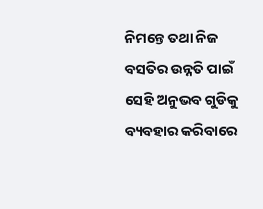ନିମନ୍ତେ ତଥା ନିଜ ବସତିର ଉନ୍ନତି ପାଇଁ ସେହି ଅନୁଭବ ଗୁଡିକୁ ବ୍ୟବହାର କରିବାରେ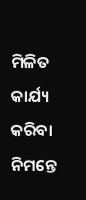ମିଳିତ କାର୍ଯ୍ୟ କରିବା ନିମନ୍ତେ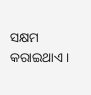ସକ୍ଷମ କରାଇଥାଏ ।